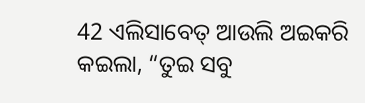42 ଏଲିସାବେତ୍ ଆଉଲି ଅଇକରି କଇଲା, “ତୁଇ ସବୁ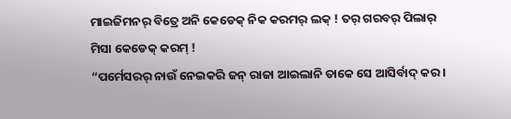ମାଇଜିମନର୍ ବିତ୍ରେ ଅନି କେଡେକ୍ ନିକ କରମର୍ ଲକ୍ ! ତର୍ ଗରବର୍ ପିଲାର୍ ମିସା କେଡେକ୍ କରମ୍ !
“ପର୍ମେସରର୍ ନାଉଁ ନେଇକରି ଜନ୍ ରାଜା ଆଇଲାନି ତାକେ ସେ ଆସିର୍ବାଦ୍ କର ।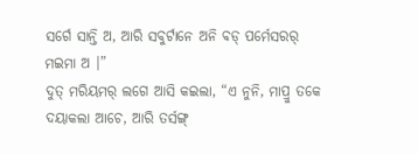ସର୍ଗେ ସାନ୍ତି ଅ, ଆରି ସବୁର୍ଟାନେ ଅନି ବଡ୍ ପର୍ମେସରର୍ ମଇମା ଅ ।”
ଦୁତ୍ ମରିୟମର୍ ଲଗେ ଆସି କଇଲା, “ଏ ନୁନି, ମାପ୍ରୁ ତକେ ଦୟାକଲା ଆଚେ, ଆରି ତର୍ସଙ୍ଗ୍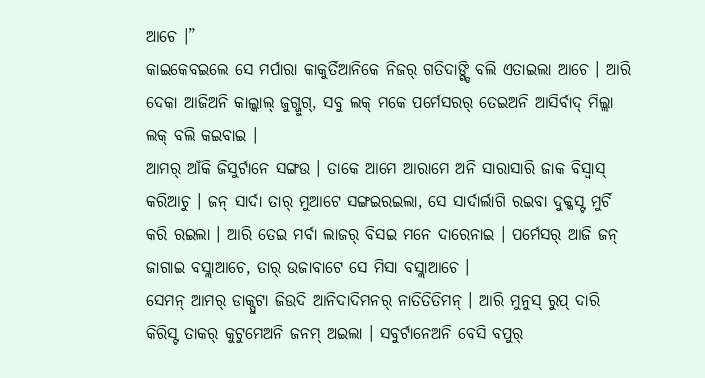ଆଚେ ।”
କାଇକେବଇଲେ ସେ ମର୍ପାରା କାକୁର୍ତିଆନିକେ ନିଜର୍ ଗତିଦାଙ୍ଗ୍ଡି ବଲି ଏତାଇଲା ଆଚେ । ଆରି ଦେକା ଆଜିଅନି କାଲ୍କାଲ୍ ଜୁଗ୍ଜୁଗ୍, ସବୁ ଲକ୍ ମକେ ପର୍ମେସରର୍ ତେଇଅନି ଆସିର୍ବାଦ୍ ମିଲ୍ଲା ଲକ୍ ବଲି କଇବାଇ ।
ଆମର୍ ଆଁକି ଜିସୁର୍ଟାନେ ସଙ୍ଗଉ । ତାକେ ଆମେ ଆରାମେ ଅନି ସାରାସାରି ଜାକ ବିସ୍ବାସ୍ କରିଆଚୁ । ଜନ୍ ସାର୍ଦା ତାର୍ ମୁଆଟେ ସଙ୍ଗଇରଇଲା, ସେ ସାର୍ଦାର୍ଲାଗି ରଇବା ଦୁକ୍କସ୍ଟ ମୁର୍ଚି କରି ରଇଲା । ଆରି ତେଇ ମର୍ବା ଲାଜର୍ ବିସଇ ମନେ ଦାରେନାଇ । ପର୍ମେସର୍ ଆଜି ଜନ୍ ଜାଗାଇ ବସ୍ଲାଆଚେ, ତାର୍ ଉଜାବାଟେ ସେ ମିସା ବସ୍ଲାଆଚେ ।
ସେମନ୍ ଆମର୍ ଡାକ୍ପୁଟା ଜିଉଦି ଆନିଦାଦିମନର୍ ନାତିତିତିମନ୍ । ଆରି ମୁନୁସ୍ ରୁପ୍ ଦାରି କିରିସ୍ଟ ତାକର୍ କୁଟୁମେଅନି ଜନମ୍ ଅଇଲା । ସବୁର୍ଟାନେଅନି ବେସି ବପୁର୍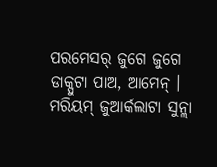ପରମେସର୍ ଜୁଗେ ଜୁଗେ ଡାକ୍ପୁଟା ପାଅ, ଆମେନ୍ ।
ମରିୟମ୍ ଜୁଆର୍କଲାଟା ସୁନ୍ଲା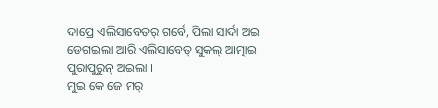ଦାପ୍ରେ ଏଲିସାବେତର୍ ଗର୍ବେ, ପିଲା ସାର୍ଦା ଅଇ ଡେଗଇଲା ଆରି ଏଲିସାବେତ୍ ସୁକଲ୍ ଆତ୍ମାଇ ପୁରାପୁରୁନ୍ ଅଇଲା ।
ମୁଇ କେ ଜେ ମର୍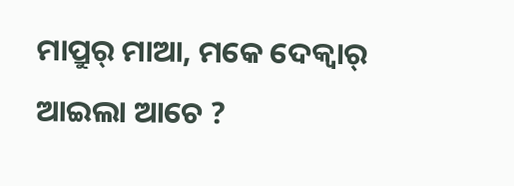ମାପ୍ରୁର୍ ମାଆ, ମକେ ଦେକ୍ବାର୍ ଆଇଲା ଆଚେ ?